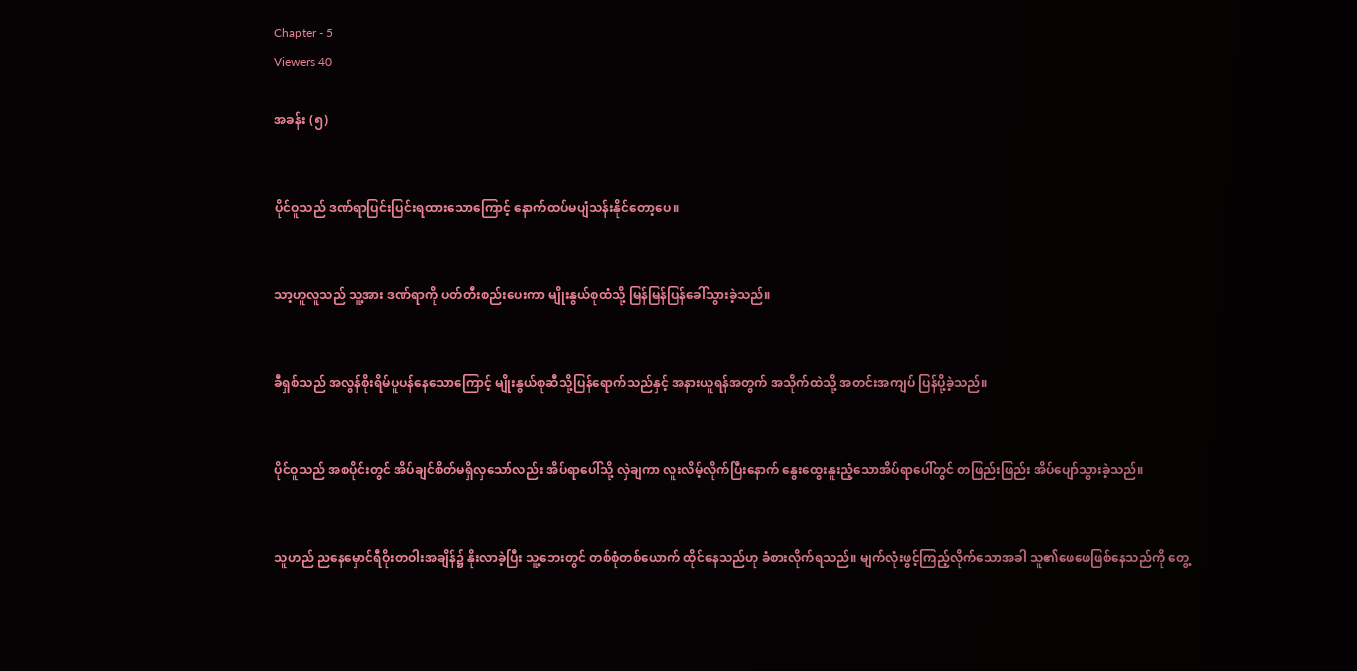Chapter - 5
Viewers 40

အခန်း (၅)


ပိုင်ဝူသည် ဒဏ်ရာပြင်းပြင်းရထားသောကြောင့် နောက်ထပ်မပျံသန်းနိုင်တော့ပေ။


သာ့ဟူလူသည် သူ့အား ဒဏ်ရာကို ပတ်တီးစည်းပေးကာ မျိုးနွယ်စုထံသို့ မြန်မြန်ပြန်ခေါ်သွားခဲ့သည်။


ခီရှစ်သည် အလွန်စိုးရိမ်ပူပန်နေသောကြောင့် မျိုးနွယ်စုဆီသို့ပြန်ရောက်သည်နှင့် အနားယူရန်အတွက် အသိုက်ထဲသို့ အတင်းအကျပ် ပြန်ပို့ခဲ့သည်။


ပိုင်ဝူသည် အစပိုင်းတွင် အိပ်ချင်စိတ်မရှိလှသော်လည်း အိပ်ရာပေါ်သို့ လှဲချကာ လူးလိမ့်လိုက်ပြီးနောက် နွေးထွေးနူးညံ့သောအိပ်ရာပေါ်တွင် တဖြည်းဖြည်း အိပ်ပျော်သွားခဲ့သည်။


သူဟည် ညနေမှောင်ရီဝိုးတဝါးအချိန်၌ နိုးလာခဲ့ပြီး သူ့ဘေးတွင် တစ်စုံတစ်ယောက် ထိုင်နေသည်ဟု ခံစားလိုက်ရသည်။ မျက်လုံးဖွင့်ကြည့်လိုက်သောအခါ သူ၏ဖေဖေဖြစ်နေသည်ကို တွေ့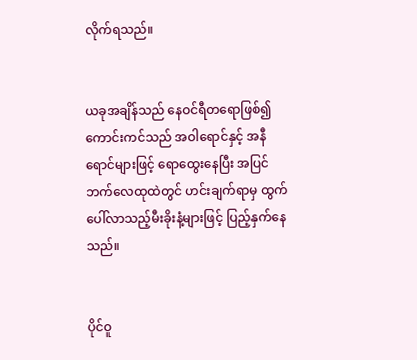လိုက်ရသည်။


ယခုအချိန်သည် နေဝင်ရီတရောဖြစ်၍ ကောင်းကင်သည် အဝါရောင်နှင့် အနီရောင်များဖြင့် ရောထွေးနေပြီး အပြင်ဘက်လေထုထဲတွင် ဟင်းချက်ရာမှ ထွက်ပေါ်လာသည့်မီးခိုးနံ့များဖြင့် ပြည့်နှက်နေသည်။


ပိုင်ဝူ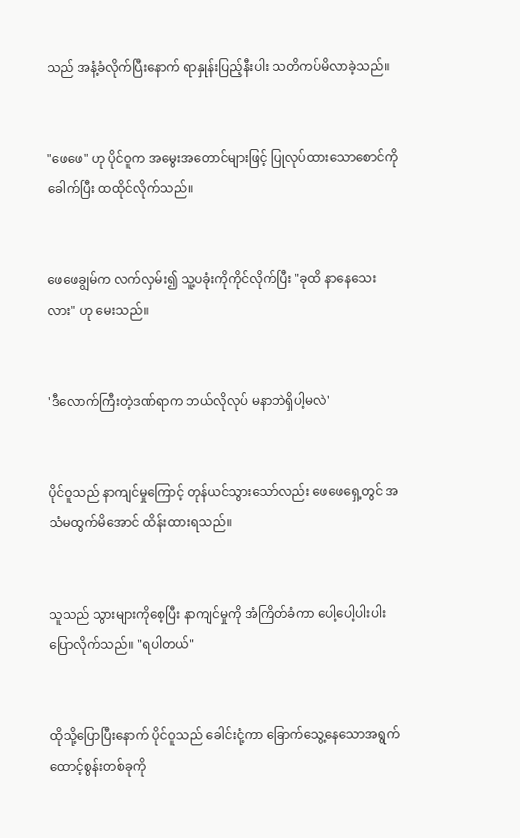သည် အနံ့ခံလိုက်ပြီးနောက် ရာနှုန်းပြည့်နီးပါး သတိကပ်မိလာခဲ့သည်။


"ဖေဖေ" ဟု ပိုင်ဝူက အမွေးအတောင်များဖြင့် ပြုလုပ်ထားသောစောင်ကိုခေါက်ပြီး ထထိုင်လိုက်သည်။


ဖေဖေချွမ်က လက်လှမ်း၍ သူ့ပခုံးကိုကိုင်လိုက်ပြီး "ခုထိ နာနေသေးလား" ဟု မေးသည်။


'ဒီလောက်ကြီးတဲ့ဒဏ်ရာက ဘယ်လိုလုပ် မနာဘဲရှိပါ့မလဲ'


ပိုင်ဝူသည် နာကျင်မှုကြောင့် တုန်ယင်သွားသော်လည်း ဖေဖေရှေ့တွင် အသံမထွက်မိအောင် ထိန်းထားရသည်။


သူသည် သွားများကိုစေ့ပြီး နာကျင်မှုကို အံကြိတ်ခံကာ ပေါ့ပေါ့ပါးပါး ပြောလိုက်သည်။ "ရပါတယ်"


ထိုသို့ပြောပြီးနောက် ပိုင်ဝူသည် ခေါင်းငုံ့ကာ ခြောက်သွေ့နေသောအရွက်ထောင့်စွန်းတစ်ခုကို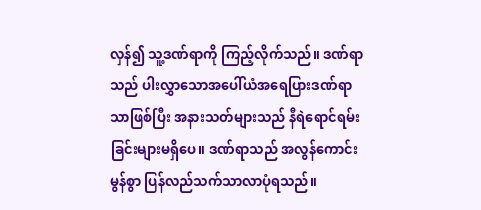လှန်၍ သူ့ဒဏ်ရာကို ကြည့်လိုက်သည်။ ဒဏ်ရာသည် ပါးလွှာသောအပေါ်ယံအရေပြားဒဏ်ရာသာဖြစ်ပြီး အနားသတ်များသည် နီရဲရောင်ရမ်းခြင်းများမရှိပေ။ ဒဏ်ရာသည် အလွန်ကောင်းမွန်စွာ ပြန်လည်သက်သာလာပုံရသည်။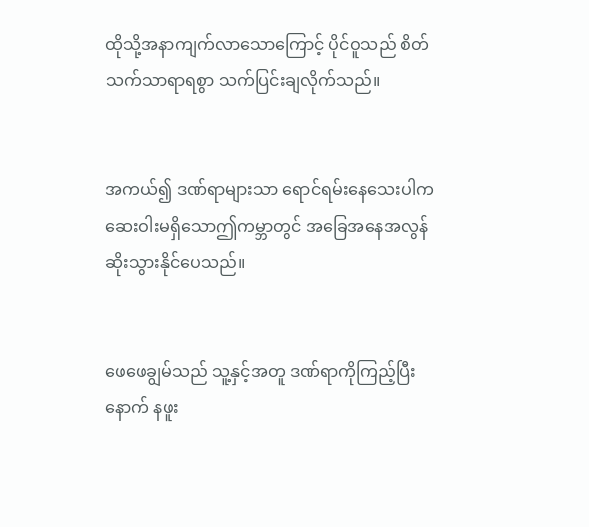ထိုသို့အနာကျက်လာသောကြောင့် ပိုင်ဝူသည် စိတ်သက်သာရာရစွာ သက်ပြင်းချလိုက်သည်။


အကယ်၍ ဒဏ်ရာများသာ ရောင်ရမ်းနေသေးပါက ဆေးဝါးမရှိသောဤကမ္ဘာတွင် အခြေအနေအလွန်ဆိုးသွားနိုင်ပေသည်။


ဖေဖေချွမ်သည် သူ့နှင့်အတူ ဒဏ်ရာကိုကြည့်ပြီးနောက် နဖူး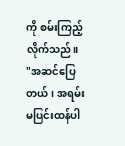ကို စမ်းကြည့်လိုက်သည်။ "အဆင်ပြေတယ်၊ အရမ်းမပြင်းထန်ပါ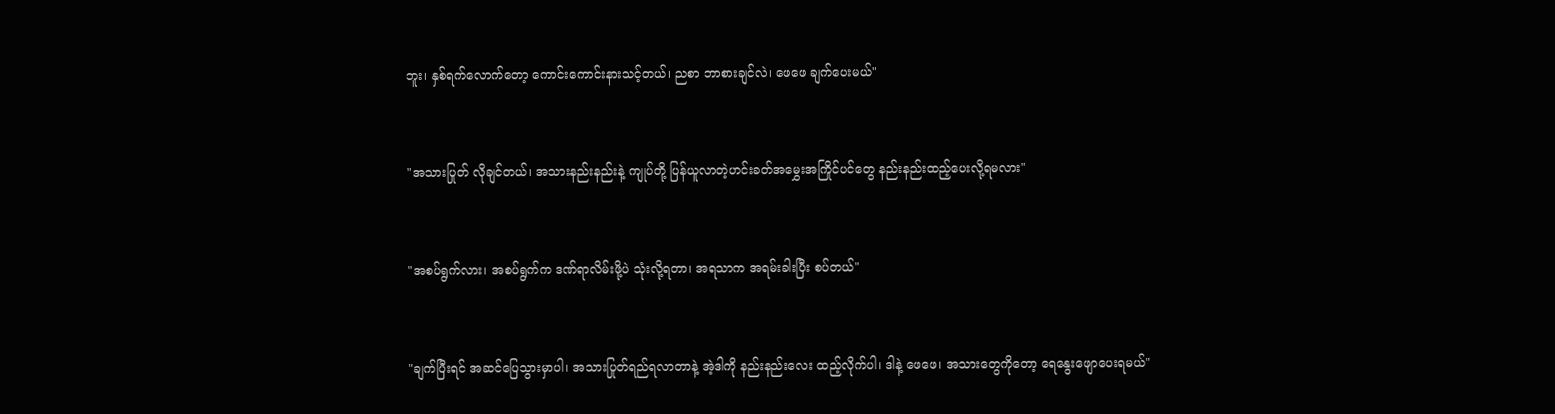ဘူး၊ နှစ်ရက်လောက်တော့ ကောင်းကောင်းနားသင့်တယ်၊ ညစာ ဘာစားချင်လဲ၊ ဖေဖေ ချက်ပေးမယ်"


"အသားပြုတ် လိုချင်တယ်၊ အသားနည်းနည်းနဲ့ ကျုပ်တို့ ပြန်ယူလာတဲ့ဟင်းခတ်အမွှေးအကြိုင်ပင်တွေ နည်းနည်းထည့်ပေးလို့ရမလား"


"အစပ်ရွက်လား၊ အစပ်ရွက်က ဒဏ်ရာလိမ်းဖို့ပဲ သုံးလို့ရတာ၊ အရသာက အရမ်းခါးပြီး စပ်တယ်"


"ချက်ပြီးရင် အဆင်ပြေသွားမှာပါ၊ အသားပြုတ်ရည်ရလာတာနဲ့ အဲ့ဒါကို နည်းနည်းလေး ထည့်လိုက်ပါ၊ ဒါနဲ့ ဖေဖေ၊ အသားတွေကိုတော့ ရေနွေးဖျောပေးရမယ်"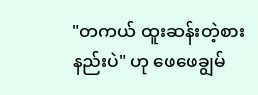"တကယ် ထူးဆန်းတဲ့စားနည်းပဲ" ဟု ဖေဖေချွမ်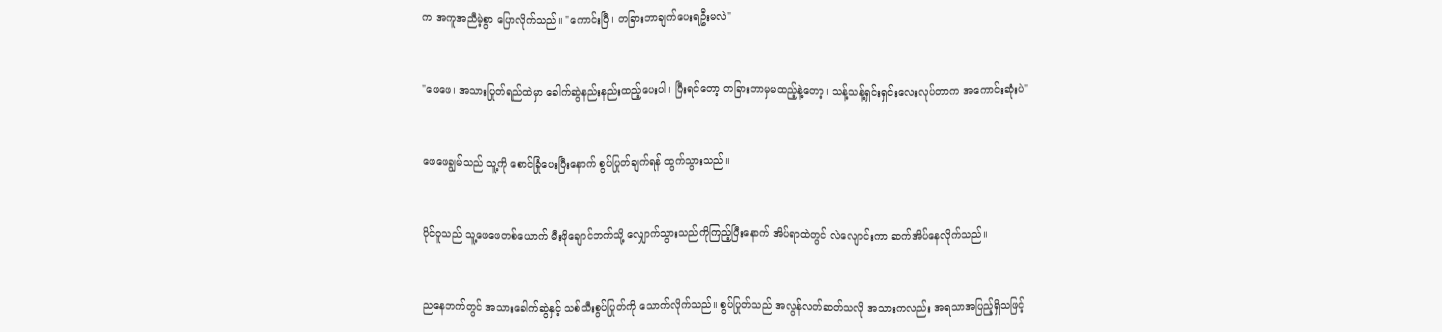က အကူအညီမဲ့စွာ ပြောလိုက်သည်။ "ကောင်းပြီ၊ တခြားဘာချက်ပေးရဦးမလဲ"


"ဖေဖေ၊ အသားပြုတ်ရည်ထဲမှာ ခေါက်ဆွဲနည်းနည်းထည့်ပေးပါ၊ ပြီး‌ရင်တော့ တခြားဘာမှမထည့်နဲ့တော့၊ သန့်သန့်ရှင်းရှင်းလေးလုပ်တာက အကောင်းဆုံးပဲ"


ဖေဖေချွမ်သည် သူ့ကို စောင်ခြုံပေးပြီးနောက် စွပ်ပြုတ်ချက်ရန် ထွက်သွားသည်။


ပိုင်ဝူသည် သူ့ဖေဖေတစ်ယောက် မီးဖိုချောင်ဘက်သို့ လျှောက်သွားသည်ကိုကြည့်ပြီးနောက် အိပ်ရာထဲတွင် လဲလျောင်းကာ ဆက်အိပ်နေလိုက်သည်။


ညနေဘက်တွင် အသားခေါက်ဆွဲနှင့် သစ်သီးစွပ်ပြုတ်ကို သောက်လိုက်သည်။ စွပ်ပြုတ်သည် အလွန်လတ်ဆတ်သလို အသားကလည်း အရသာအပြည့်ရှိသဖြင့်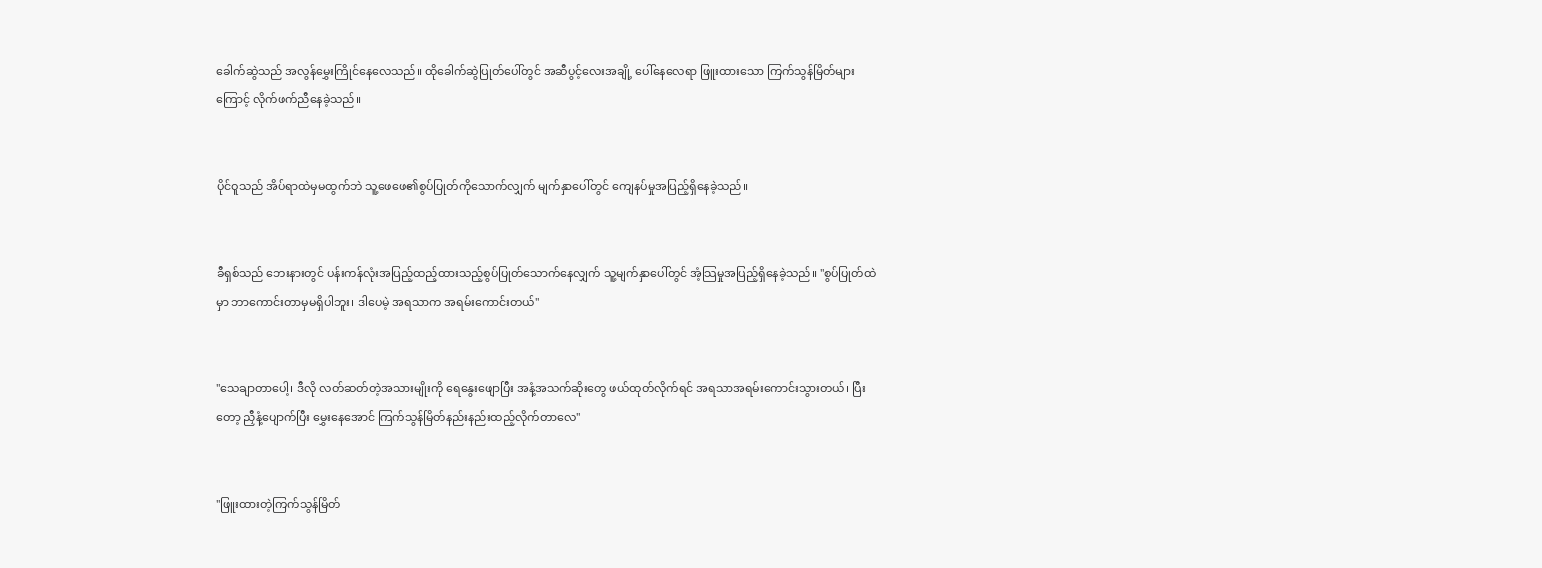ခေါက်ဆွဲသည် အလွန်မွှေးကြိုင်နေလေသည်။ ထိုခေါက်ဆွဲပြုတ်ပေါ်တွင် အဆီပွင့်လေးအချို့ ပေါ်နေလေရာ ဖြူးထားသော ကြက်သွန်မြိတ်များကြောင့် လိုက်ဖက်ညီနေခဲ့သည်။


ပိုင်ဝူသည် အိပ်ရာထဲမှမထွက်ဘဲ သူ့ဖေဖေ၏စွပ်ပြုတ်ကိုသောက်လျှက် မျက်နှာပေါ်တွင် ကျေနပ်မှုအပြည့်ရှိနေခဲ့သည်။


ခီရှစ်သည် ဘေးနားတွင် ပန်းကန်လုံးအပြည့်ထည့်ထားသည့်စွပ်ပြုတ်သောက်နေလျှက် သူ့မျက်နှာပေါ်တွင် အံ့သြမှုအပြည့်ရှိနေခဲ့သည်။ "စွပ်ပြုတ်ထဲမှာ ဘာကောင်းတာမှမရှိပါဘူး၊ ဒါပေမဲ့ အရသာက အရမ်းကောင်းတယ်"


"သေချာတာပေါ့၊ ဒီလို လတ်ဆတ်တဲ့အသားမျိုးကို ရေနွေးဖျောပြီး အနံ့အသက်ဆိုးတွေ ဖယ်ထုတ်လိုက်ရင် အရသာအရမ်းကောင်းသွားတယ်၊ ပြီးတော့ ညှီနံ့ပျောက်ပြီး မွှေးနေအောင် ကြက်သွန်မြိတ်နည်းနည်းထည့်လိုက်တာလေ"


"ဖြူးထားတဲ့ကြက်သွန်မြိတ်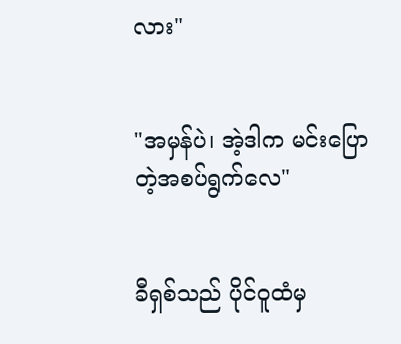လား"


"အမှန်ပဲ၊ အဲ့ဒါက မင်းပြောတဲ့အစပ်ရွက်လေ"


ခီရှစ်သည် ပိုင်ဝူထံမှ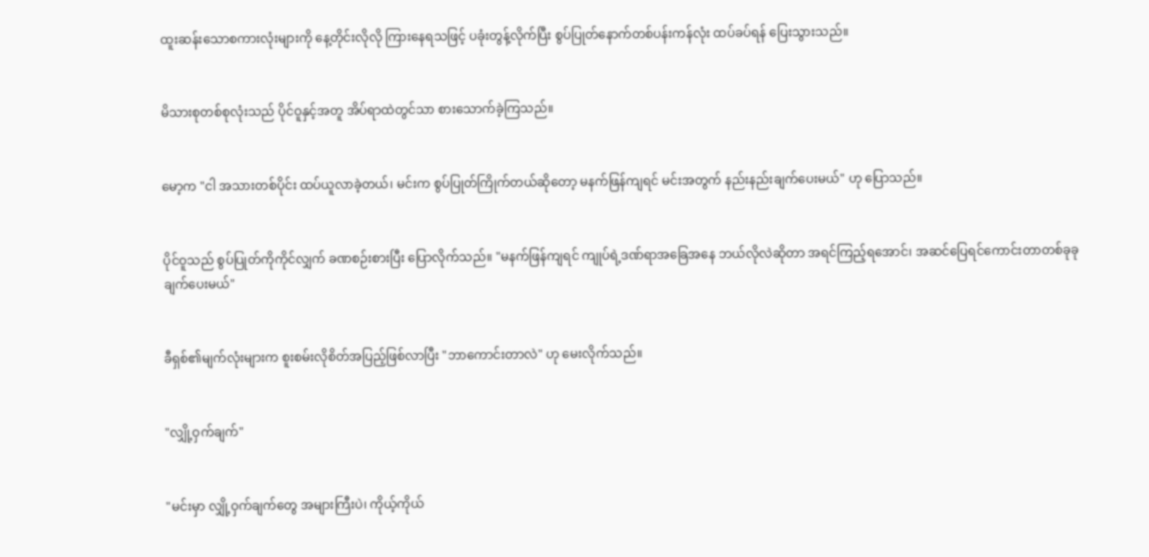ထူးဆန်းသောစကားလုံးများကို နေ့တိုင်းလိုလို ကြားနေရသဖြင့် ပခုံးတွန့်လိုက်ပြီး စွပ်ပြုတ်နောက်တစ်ပန်းကန်လုံး ထပ်ခပ်ရန် ပြေးသွားသည်။


မိသားစုတစ်စုလုံးသည် ပိုင်ဝူနှင့်အတူ အိပ်ရာထဲတွင်သာ စားသောက်ခဲ့ကြသည်။


မော့က "ငါ အသားတစ်ပိုင်း ထပ်ယူလာခဲ့တယ်၊ မင်းက စွပ်ပြုတ်ကြိုက်တယ်ဆိုတော့ မနက်ဖြန်ကျရင် မင်းအတွက် နည်းနည်းချက်ပေးမယ်" ဟု ပြောသည်။


ပိုင်ဝူသည် စွပ်ပြုတ်ကိုကိုင်လျှက် ခဏစဉ်းစားပြီး ပြောလိုက်သည်။ "မနက်ဖြန်ကျရင် ကျုပ်ရဲ့ဒဏ်ရာအခြေအနေ ဘယ်လိုလဲဆိုတာ အရင်ကြည့်ရအောင်၊ အဆင်ပြေရင်ကောင်းတာတစ်ခုခု ချက်ပေးမယ်"


ခီရှစ်၏မျက်လုံးများက စူးစမ်းလိုစိတ်အပြည့်ဖြစ်လာပြီး "ဘာကောင်းတာလဲ" ဟု မေးလိုက်သည်။


"လျှို့ဝှက်ချက်"


"မင်းမှာ လျှို့ဝှက်ချက်တွေ အများကြီးပဲ၊ ကိုယ့်ကိုယ်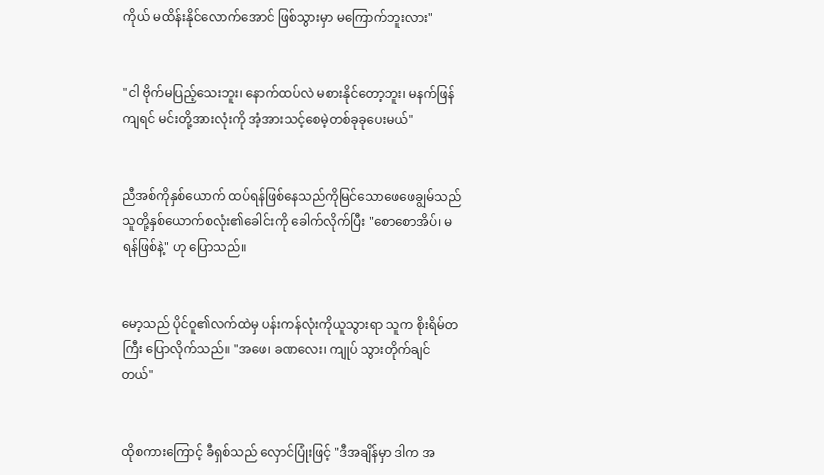ကိုယ် မထိန်းနိုင်လောက်အောင် ဖြစ်သွားမှာ မကြောက်ဘူးလား"


"ငါ ဗိုက်မပြည့်သေးဘူး၊ နောက်ထပ်လဲ မစားနိုင်တော့ဘူး၊ မနက်ဖြန်ကျရင် မင်းတို့အားလုံးကို အံ့အားသင့်စေမဲ့တစ်ခုခုပေးမယ်"


ညီအစ်ကိုနှစ်ယောက် ထပ်ရန်ဖြစ်နေသည်ကိုမြင်သောဖေဖေချွမ်သည် သူတို့နှစ်ယောက်စလုံး၏ခေါင်းကို ခေါက်လိုက်ပြီး "စောစောအိပ်၊ မရန်ဖြစ်နဲ့" ဟု ပြောသည်။


မော့သည် ပိုင်ဝူ၏လက်ထဲမှ ပန်းကန်လုံးကိုယူသွားရာ သူက စိုးရိမ်တကြီး ပြောလိုက်သည်။ "အဖေ၊ ခဏလေး၊ ကျုပ် သွားတိုက်ချင်တယ်"


ထိုစကားကြောင့် ခီရှစ်သည် လှောင်ပြုံးဖြင့် "ဒီအချိန်မှာ ဒါက အ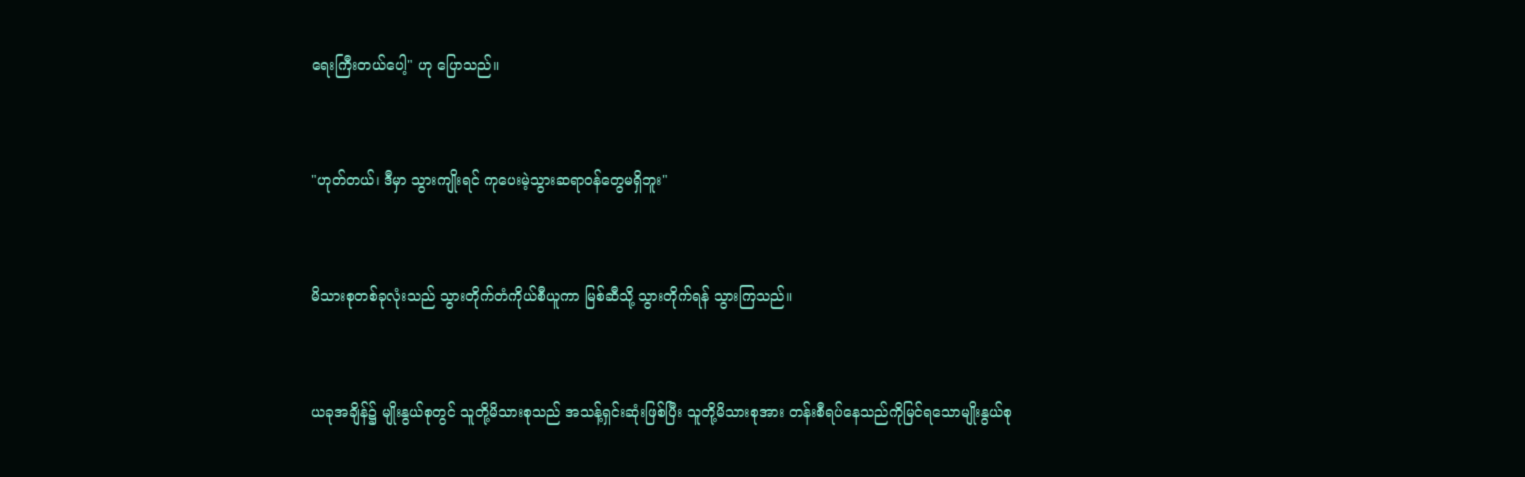ရေးကြီးတယ်ပေါ့" ဟု ပြောသည်။


"ဟုတ်တယ်၊ ဒီမှာ သွားကျိုးရင် ကုပေးမဲ့သွားဆရာဝန်တွေမရှိဘူး"


မိသားစုတစ်ခုလုံးသည် သွားတိုက်တံကိုယ်စီယူကာ မြစ်ဆီသို့ သွားတိုက်ရန် သွားကြသည်။


ယခုအချိန်၌ မျိုးနွယ်စုတွင် သူတို့မိသားစုသည် အသန့်ရှင်းဆုံးဖြစ်ပြီး သူတို့မိသားစုအား တန်းစီရပ်နေသည်ကိုမြင်ရသောမျိုးနွယ်စု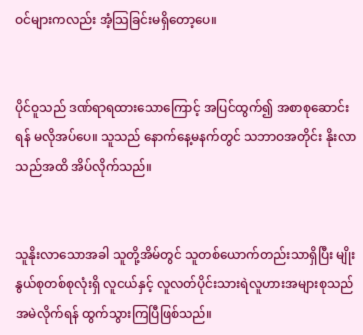ဝင်များကလည်း အံ့သြခြင်းမရှိတော့ပေ။


ပိုင်ဝူသည် ဒဏ်ရာရထားသောကြောင့် အပြင်ထွက်၍ အစာစုဆောင်းရန် မလိုအပ်ပေ။ သူသည် နောက်နေ့မနက်တွင် သဘာဝအတိုင်း နိုးလာသည်အထိ အိပ်လိုက်သည်။


သူနိုးလာသောအခါ သူတို့အိမ်တွင် သူတစ်ယောက်တည်းသာရှိပြီး မျိုးနွယ်စုတစ်စုလုံးရှိ လူငယ်နှင့် လူလတ်ပိုင်းသားရဲလူဟားအများစုသည် အမဲလိုက်ရန် ထွက်သွားကြပြီဖြစ်သည်။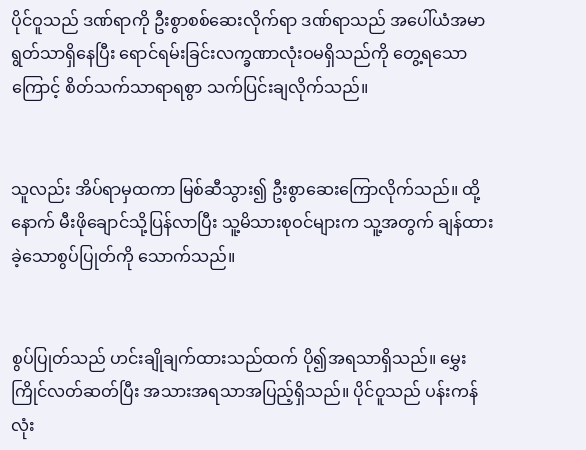ပိုင်ဝူသည် ဒဏ်ရာကို ဦးစွာစစ်ဆေးလိုက်ရာ ဒဏ်ရာသည် အပေါ်ယံအမာရွတ်သာရှိနေပြီး ရောင်ရမ်းခြင်းလက္ခဏာလုံးဝမရှိသည်ကို တွေ့ရသောကြောင့် စိတ်သက်သာရာရစွာ သက်ပြင်းချလိုက်သည်။


သူလည်း အိပ်ရာမှထကာ မြစ်ဆီသွား၍ ဦးစွာဆေးကြောလိုက်သည်။ ထို့နောက် မီးဖိုချောင်သို့ပြန်လာပြီး သူ့မိသားစုဝင်များက သူ့အတွက် ချန်ထားခဲ့သောစွပ်ပြုတ်ကို သောက်သည်။


စွပ်ပြုတ်သည် ဟင်းချိုချက်ထားသည်ထက် ပို၍အရသာရှိသည်။ မွှေးကြိုင်လတ်ဆတ်ပြီး အသားအရသာအပြည့်ရှိသည်။ ပိုင်ဝူသည် ပန်းကန်လုံး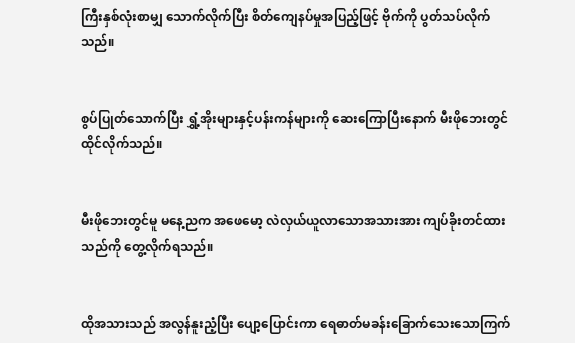ကြီးနှစ်လုံးစာမျှ သောက်လိုက်ပြီး စိတ်ကျေနပ်မှုအပြည့်ဖြင့် ဗိုက်ကို ပွတ်သပ်လိုက်သည်။


စွပ်ပြုတ်သောက်ပြီး ရွှံ့အိုးများနှင့်ပန်းကန်များကို ဆေးကြောပြီးနောက် မီးဖိုဘေးတွင် ထိုင်လိုက်သည်။


မီးဖိုဘေးတွင်မူ မနေ့ညက အဖေမော့ လဲလှယ်ယူလာသောအသားအား ကျပ်ခိုးတင်ထားသည်ကို တွေ့လိုက်ရသည်။


ထိုအသားသည် အလွန်နူးညံ့ပြီး ပျော့ပြောင်းကာ ရေဓာတ်မခန်းခြောက်သေးသောကြက်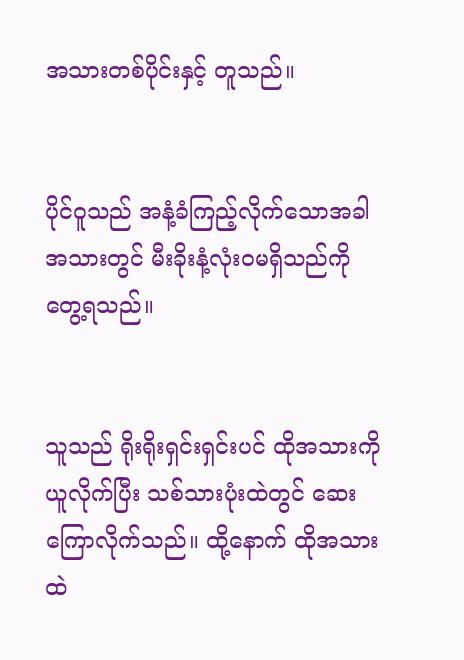အသားတစ်ပိုင်းနှင့် တူသည်။


ပိုင်ဝူသည် အနံ့ခံကြည့်လိုက်သောအခါ အသားတွင် မီးခိုးနံ့လုံးဝမရှိသည်ကို တွေ့ရသည်။


သူသည် ရိုးရိုးရှင်းရှင်းပင် ထိုအသားကိုယူလိုက်ပြီး သစ်သားပုံးထဲတွင် ဆေးကြောလိုက်သည်။ ထို့နောက် ထိုအသားထဲ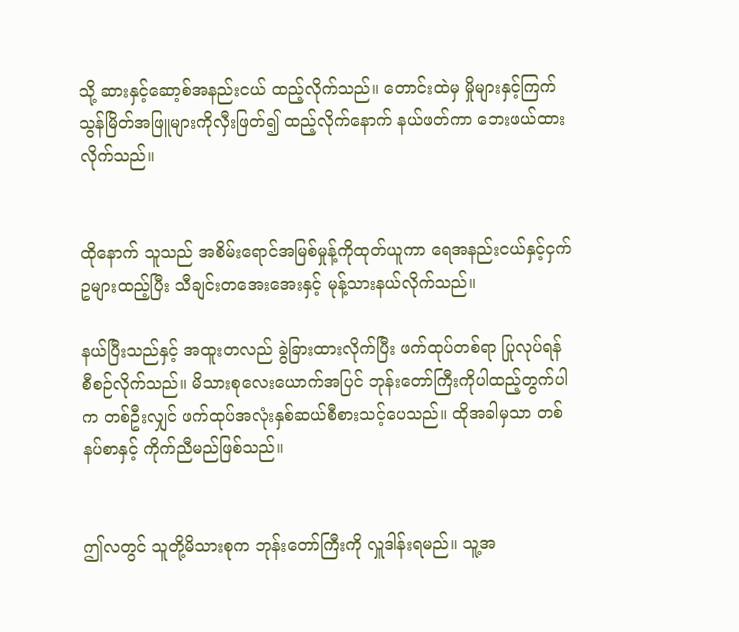သို့ ဆားနှင့်ဆော့စ်အနည်းငယ် ထည့်လိုက်သည်။ တောင်းထဲမှ မှိုများနှင့်ကြက်သွန်မြိတ်အဖြူများကိုလှီးဖြတ်၍ ထည့်လိုက်နောက် နယ်ဖတ်ကာ ဘေးဖယ်ထားလိုက်သည်။


ထိုနောက် သူသည် အစိမ်းရောင်အမြစ်မှုန့်ကိုထုတ်ယူကာ ရေအနည်းငယ်နှင့်ငှက်ဥများထည့်ပြီး သီချင်းတအေးအေးနှင့် မုန့်သားနယ်လိုက်သည်။

နယ်ပြီးသည်နှင့် အထူးတလည် ခွဲခြားထားလိုက်ပြီး ဖက်ထုပ်တစ်ရာ ပြုလုပ်ရန် စီစဉ်လိုက်သည်။ မိသားစုလေးယောက်အပြင် ဘုန်းတော်ကြီးကိုပါထည့်တွက်ပါက တစ်ဦးလျှင် ဖက်ထုပ်အလုံးနှစ်ဆယ်စီစားသင့်ပေသည်။ ထိုအခါမှသာ တစ်နပ်စာနှင့် ကိုက်ညီမည်ဖြစ်သည်။


ဤလတွင် သူတို့မိသားစုက ဘုန်းတော်ကြီးကို လှူဒါန်းရမည်။ သူ့အ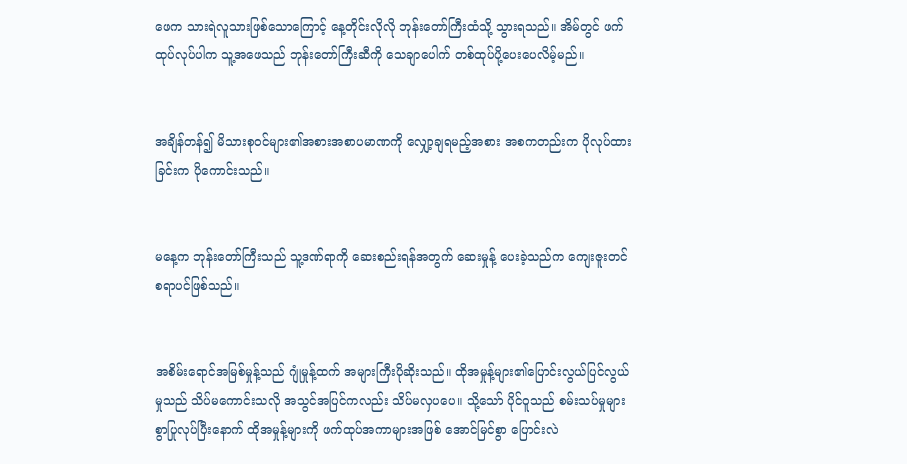ဖေက သားရဲလူသားဖြစ်သောကြောင့် နေ့တိုင်းလိုလို ဘုန်းတော်ကြီးထံသို့ သွားရသည်။ အိမ်တွင် ဖက်ထုပ်လုပ်ပါက သူ့အဖေသည် ဘုန်းတော်ကြီးဆီကို သေချာပေါက် တစ်ထုပ်ပို့ပေးပေလိမ့်မည်။


အချိန်တန်၍ မိသားစုဝင်များ၏အစားအစာပမာဏကို လျှော့ချရမည့်အစား အစကတည်းက ပိုလုပ်ထားခြင်းက ပိုကောင်းသည်။


မနေ့က ဘုန်းတော်ကြီးသည် သူ့ဒဏ်ရာကို ဆေးစည်းရန်အတွက် ဆေးမှုန့် ပေးခဲ့သည်က ကျေးဇူးတင်စရာပင်ဖြစ်သည်။


အစိမ်းရောင်အမြစ်မှုန့်သည် ဂျုံမှုန့်ထက် အများကြီးပိုဆိုးသည်။ ထိုအမှုန့်များ၏ပြောင်းလွယ်ပြင်လွယ်မှုသည် သိပ်မကောင်းသလို အသွင်အပြင်ကလည်း သိပ်မလှပပေ။ သို့သော် ပိုင်ဝူသည် စမ်းသပ်မှုများစွာပြုလုပ်ပြီးနောက် ထိုအမှုန့်များကို ဖက်ထုပ်အကာများအဖြစ် အောင်မြင်စွာ ပြောင်းလဲ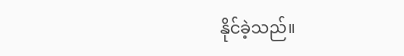နိုင်ခဲ့သည်။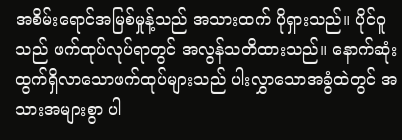အစိမ်းရောင်အမြစ်မှုန့်သည် အသားထက် ပိုရှားသည်။ ပိုင်ဝူသည် ဖက်ထုပ်လုပ်ရာတွင် အလွန်သတိထားသည်။ နောက်ဆုံးထွက်ရှိလာသောဖက်ထုပ်များသည် ပါးလွှာသောအခွံထဲတွင် အသားအများစွာ ပါ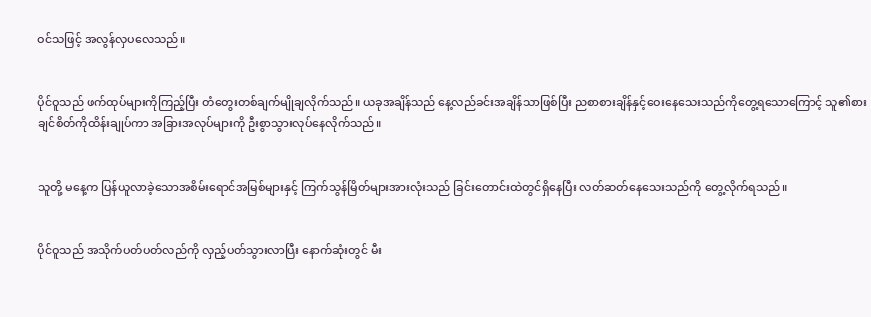ဝင်သဖြင့် အလွန်လှပလေသည်။


ပိုင်ဝူသည် ဖက်ထုပ်များကိုကြည့်ပြီး တံတွေးတစ်ချက်မျိုချလိုက်သည်။ ‌ယခုအချိန်သည် နေ့လည်ခင်းအချိန်သာဖြစ်ပြီး ညစာစားချိန်နှင့်ဝေးနေသေးသည်ကိုတွေ့ရသောကြောင့် သူ၏စားချင်စိတ်ကိုထိန်းချုပ်ကာ အခြားအလုပ်များကို ဦးစွာသွားလုပ်နေလိုက်သည်။


သူတို့ မနေ့က ပြန်ယူလာခဲ့သောအစိမ်းရောင်အမြစ်များနှင့် ကြက်သွန်မြိတ်များအားလုံးသည် ခြင်းတောင်းထဲတွင်ရှိနေပြီး လတ်ဆတ်နေသေးသည်ကို တွေ့လိုက်ရသည်။


ပိုင်ဝူသည် အသိုက်ပတ်ပတ်လည်ကို လှည့်ပတ်သွားလာပြီး နောက်ဆုံးတွင် မီး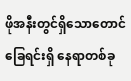ဖိုအနီးတွင်ရှိသောတောင်ခြေရင်းရှိ နေရာတစ်ခု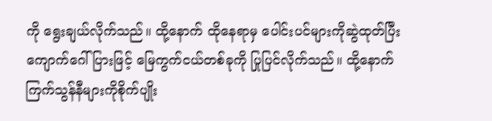ကို ရွေးချယ်လိုက်သည်။ ထို့နောက် ထိုနေရာမှ ပေါင်းပင်များကိုဆွဲထုတ်ပြီး ကျောက်ဂေါ်ပြားဖြင့် မြေကွက်ငယ်တစ်ခုကို ပြုပြင်လိုက်သည်။ ထို့နောက် ကြက်သွန်နီများကိုစိုက်ပျိုး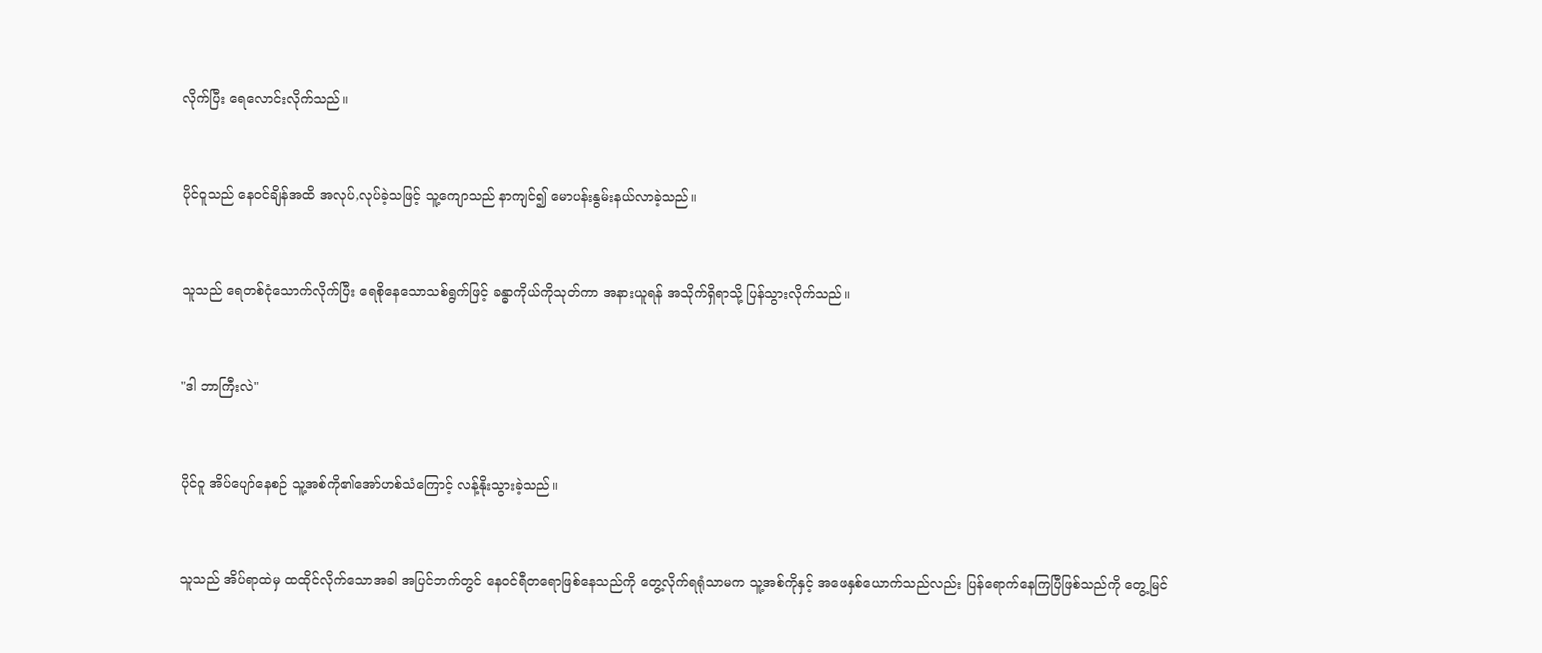လိုက်ပြီး ရေလောင်းလိုက်သည်။


ပိုင်ဝူသည် နေဝင်ချိန်အထိ အလုပ်,လုပ်ခဲ့သဖြင့် သူ့ကျောသည် နာကျင်၍ မောပန်းနွမ်းနယ်လာခဲ့သည်။


သူသည် ရေတစ်ငုံသောက်လိုက်ပြီး ရေစိုနေသောသစ်ရွက်ဖြင့် ခန္ဓာကိုယ်ကိုသုတ်ကာ အနားယူရန် အသိုက်ရှိရာသို့ ပြန်သွားလိုက်သည်။


"ဒါ ဘာကြီးလဲ"


ပိုင်ဝူ အိပ်ပျော်နေစဉ် သူ့အစ်ကို၏အော်ဟစ်သံကြောင့် လန့်နိုးသွားခဲ့သည်။


သူသည် အိပ်ရာထဲမှ ထထိုင်လိုက်သောအခါ အပြင်ဘက်တွင် နေဝင်ရီတရောဖြစ်နေသည်ကို တွေ့လိုက်ရရုံသာမက သူ့အစ်ကိုနှင့် အဖေနှစ်ယောက်သည်လည်း ပြန်ရောက်နေကြပြီဖြစ်သည်ကို တွေ့မြင်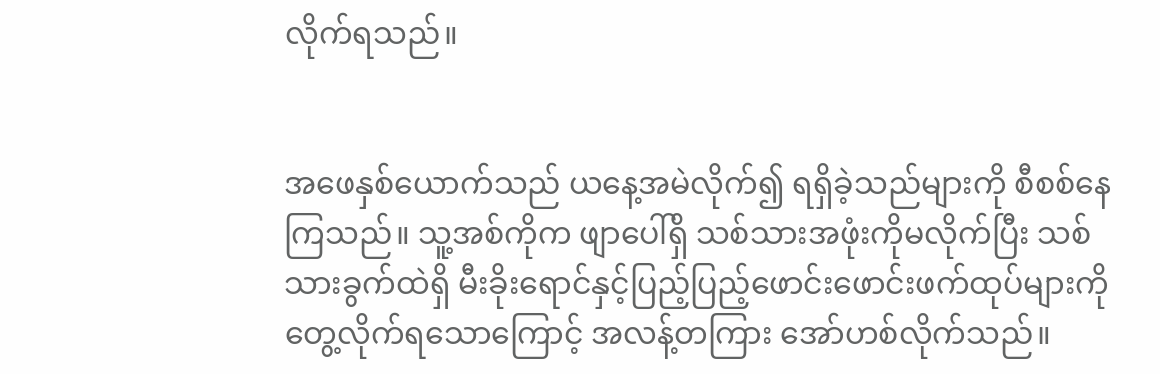လိုက်ရသည်။


အဖေနှစ်ယောက်သည် ယနေ့အမဲလိုက်၍ ရရှိခဲ့သည်များကို စီစစ်နေကြသည်။ သူ့အစ်ကိုက ဖျာပေါ်ရှိ သစ်သားအဖုံးကိုမလိုက်ပြီး သစ်သားခွက်ထဲရှိ မီးခိုးရောင်နှင့်ပြည့်ပြည့်ဖောင်းဖောင်းဖက်ထုပ်များကိုတွေ့လိုက်ရသောကြောင့် အလန့်တကြား အော်ဟစ်လိုက်သည်။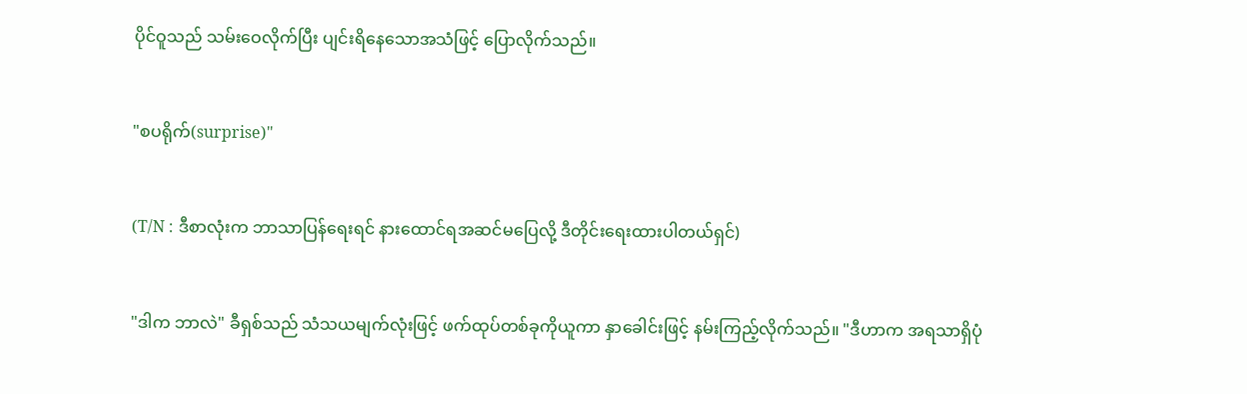ပိုင်ဝူသည် သမ်းဝေလိုက်ပြီး ပျင်းရိနေသောအသံဖြင့် ပြောလိုက်သည်။


"စပရိုက်(surprise)"


(T/N : ဒီစာလုံးက ဘာသာပြန်ရေးရင် နားထောင်ရအဆင်မပြေလို့ ဒီတိုင်းရေးထားပါတယ်ရှင်)


"ဒါက ဘာလဲ" ခီရှစ်သည် သံသယမျက်လုံးဖြင့် ဖက်ထုပ်တစ်ခုကိုယူကာ နှာခေါင်းဖြင့် နမ်းကြည့်လိုက်သည်။ "ဒီဟာက အရသာရှိပုံ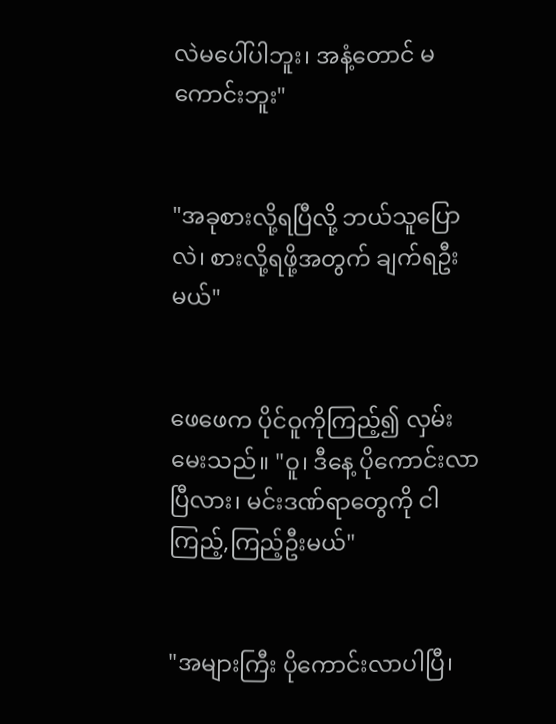လဲမပေါ်ပါဘူး၊ အနံ့တောင် မကောင်းဘူး"


"အခုစားလို့ရပြီလို့ ဘယ်သူပြောလဲ၊ စားလို့ရဖို့အတွက် ချက်ရဦးမယ်"


ဖေဖေက ပိုင်ဝူကိုကြည့်၍ လှမ်းမေးသည်။ "ဝူ၊ ဒီနေ့ ပိုကောင်းလာပြီလား၊ မင်းဒဏ်ရာတွေကို ငါကြည့်,ကြည့်ဦးမယ်"


"အများကြီး ပိုကောင်းလာပါပြီ၊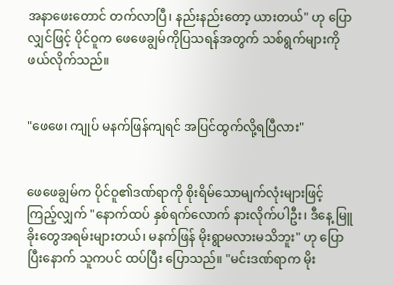အနာဖေးတောင် တက်လာပြီ၊ နည်းနည်းတော့ ယားတယ်" ဟု ပြောလျှင်ဖြင့် ပိုင်ဝူက ဖေဖေချွမ်ကိုပြသရန်အတွက် သစ်ရွက်များကို ဖယ်လိုက်သည်။


"ဖေဖေ၊ ကျုပ် မနက်ဖြန်ကျရင် အပြင်ထွက်လို့ရပြီလား"


ဖေဖေချွမ်က ပိုင်ဝူ၏ဒဏ်ရာကို စိုးရိမ်သောမျက်လုံးများဖြင့် ကြည့်လျှက် "နောက်ထပ် နှစ်ရက်လောက် နားလိုက်ပါဦး၊ ဒီနေ့ မြူခိုးတွေအရမ်းများတယ်၊ မနက်ဖြန် မိုးရွာမလားမသိဘူး" ဟု ပြောပြီးနောက် သူကပင် ထပ်ပြီး ပြောသည်။ "မင်းဒဏ်ရာက မိုး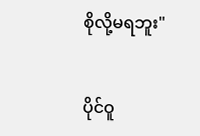စိုလို့မရဘူး"


ပိုင်ဝူ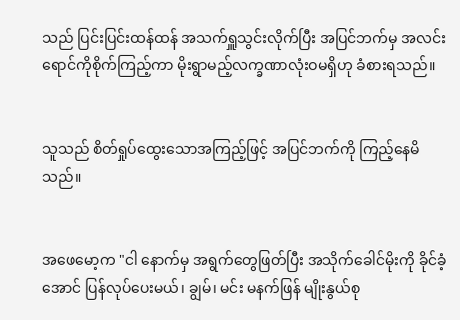သည် ပြင်းပြင်းထန်ထန် အသက်ရှူသွင်းလိုက်ပြီး အပြင်ဘက်မှ အလင်းရောင်ကိုစိုက်ကြည့်ကာ မိုးရွာမည့်လက္ခဏာလုံးဝမရှိဟု ခံစားရသည်။


သူသည် စိတ်ရှုပ်ထွေးသောအကြည့်ဖြင့် အပြင်ဘက်ကို ကြည့်နေမိသည်။


အဖေမော့က "ငါ နောက်မှ အရွက်တွေဖြတ်ပြီး အသိုက်ခေါင်မိုးကို ခိုင်ခံ့အောင် ပြန်လုပ်ပေးမယ်၊ ချွမ်၊ မင်း မနက်ဖြန် မျိုးနွယ်စု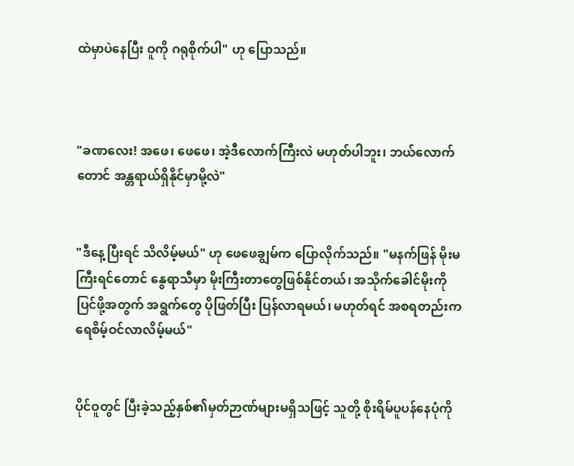ထဲမှာပဲနေပြီး ဝူကို ဂရုစိုက်ပါ" ဟု ပြောသည်။



"ခဏလေး! အဖေ၊ ဖေဖေ၊ အဲ့ဒီလောက်ကြီးလဲ မဟုတ်ပါဘူး၊ ဘယ်လောက်တောင် အန္တရာယ်ရှိနိုင်မှာမို့လဲ"


"ဒီနေ့ပြီးရင် သိလိမ့်မယ်" ဟု ဖေဖေချွမ်က ပြောလိုက်သည်။ "မနက်ဖြန် မိုးမကြီးရင်တောင် နွေရာသီမှာ မိုးကြီးတာတွေဖြစ်နိုင်တယ်၊ အသိုက်ခေါင်မိုးကိုပြင်ဖို့အတွက် အရွက်တွေ ပိုဖြတ်ပြီး ပြန်လာရမယ်၊ မဟုတ်ရင် အစရတည်းက ရေစိမ့်ဝင်လာလိမ့်မယ်"


ပိုင်ဝူတွင် ပြီးခဲ့သည့်နှစ်၏မှတ်ဉာဏ်များမရှိသဖြင့် သူတို့ စိုးရိမ်ပူပန်နေပုံကို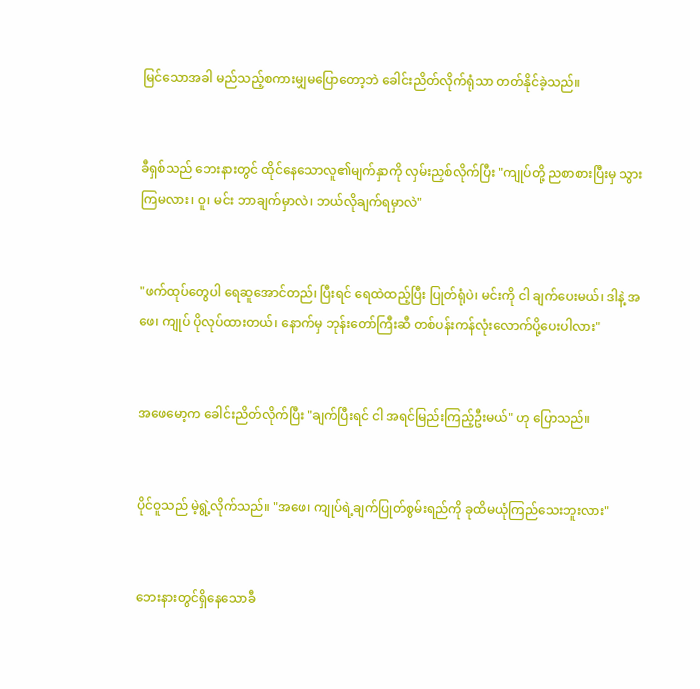မြင်သောအခါ မည်သည့်စကားမျှမပြောတော့ဘဲ ခေါင်းညိတ်လိုက်ရုံသာ တတ်နိုင်ခဲ့သည်။


ခီရှစ်သည် ဘေးနားတွင် ထိုင်နေသောလူ၏မျက်နှာကို လှမ်းညှစ်လိုက်ပြီး "ကျုပ်တို့ ညစာစားပြီးမှ သွားကြမလား၊ ဝူ၊ မင်း ဘာချက်မှာလဲ၊ ဘယ်လိုချက်ရမှာလဲ"


"ဖက်ထုပ်တွေပါ ရေဆူအောင်တည်၊ ပြီးရင် ရေထဲထည့်ပြီး ပြုတ်ရုံပဲ၊ မင်းကို ငါ ချက်ပေးမယ်၊ ဒါနဲ့ အဖေ၊ ကျုပ် ပိုလုပ်ထားတယ်၊ နောက်မှ ဘုန်းတော်ကြီးဆီ တစ်ပန်းကန်လုံးလောက်ပို့ပေးပါလား"


အဖေမော့က ခေါင်းညိတ်လိုက်ပြီး "ချက်ပြီးရင် ငါ အရင်မြည်းကြည့်ဦးမယ်" ဟု ပြောသည်။


ပိုင်ဝူသည် မဲ့ရွဲ့လိုက်သည်။ "အဖေ၊ ကျုပ်ရဲ့ချက်ပြုတ်စွမ်းရည်ကို ခုထိမယုံကြည်သေးဘူးလား"


ဘေးနားတွင်ရှိနေသောခီ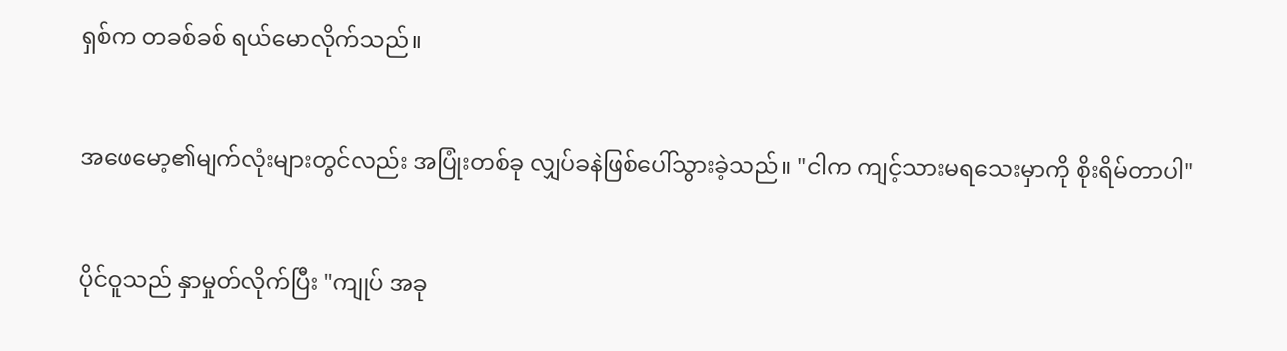ရှစ်က တခစ်ခစ် ရယ်မောလိုက်သည်။


အဖေမော့၏မျက်လုံးများတွင်လည်း အပြုံးတစ်ခု လျှပ်ခနဲဖြစ်ပေါ်သွားခဲ့သည်။ "ငါက ကျင့်သားမရသေးမှာကို စိုးရိမ်တာပါ"


ပိုင်ဝူသည် နှာမှုတ်လိုက်ပြီး "ကျုပ် အခု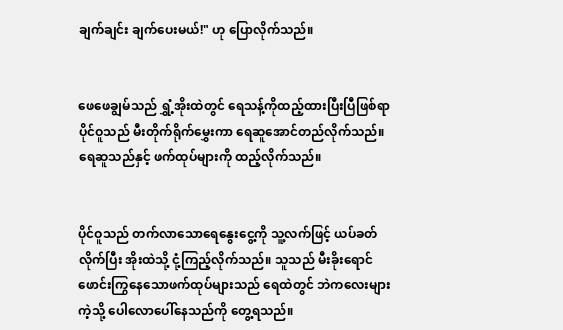ချက်ချင်း ချက်ပေးမယ်!" ဟု ပြောလိုက်သည်။


ဖေဖေချွမ်သည် ရွှံ့အိုးထဲတွင် ရေသန့်ကိုထည့်ထားပြီးပြီဖြစ်ရာ ပိုင်ဝူသည် မီးတိုက်ရိုက်မွှေးကာ ရေဆူအောင်တည်လိုက်သည်။ ရေဆူသည်နှင့် ဖက်ထုပ်များကို ထည့်လိုက်သည်။


ပိုင်ဝူသည် တက်လာသောရေနွေးငွေ့ကို သူ့လက်ဖြင့် ယပ်ခတ်လိုက်ပြီး အိုးထဲသို့ ငုံ့ကြည့်လိုက်သည်။ သူသည် မီးခိုးရောင်ဖောင်းကြွနေသောဖက်ထုပ်များသည် ရေထဲတွင် ဘဲကလေးများကဲ့သို့ ပေါလောပေါ်နေသည်ကို တွေ့ရသည်။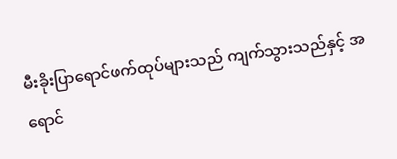မီးခိုးပြာရောင်ဖက်ထုပ်များသည် ကျက်သွားသည်နှင့် အရောင်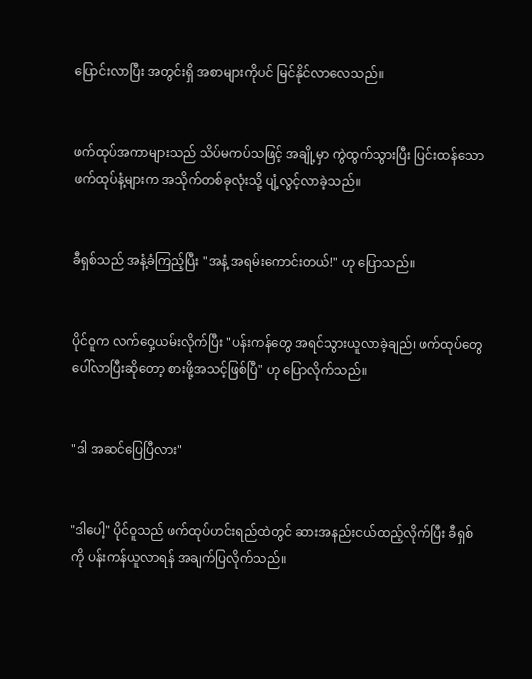ပြောင်းလာပြီး အတွင်းရှိ အစာများကိုပင် မြင်နိုင်လာလေသည်။


ဖက်ထုပ်အကာများသည် သိပ်မကပ်သဖြင့် အချို့မှာ ကွဲထွက်သွားပြီး ပြင်းထန်သောဖက်ထုပ်နံ့များက အသိုက်တစ်ခုလုံးသို့ ပျံ့လွင့်လာခဲ့သည်။


ခီရှစ်သည် အနံ့ခံကြည့်ပြီး "အနံ့ အရမ်းကောင်းတယ်!" ဟု ပြောသည်။


ပိုင်ဝူက လက်ဝှေ့ယမ်းလိုက်ပြီး "ပန်းကန်တွေ အရင်သွားယူလာခဲ့ချည်၊ ဖက်ထုပ်တွေ ပေါ်လာပြီးဆိုတော့ စားဖို့အသင့်ဖြစ်ပြီ" ဟု ပြောလိုက်သည်။


"ဒါ အဆင်ပြေပြီလား"


"ဒါပေါ့" ပိုင်ဝူသည် ဖက်ထုပ်ဟင်းရည်ထဲတွင် ဆားအနည်းငယ်ထည့်လိုက်ပြီး ခီရှစ်ကို ပန်းကန်ယူလာရန် အချက်ပြလိုက်သည်။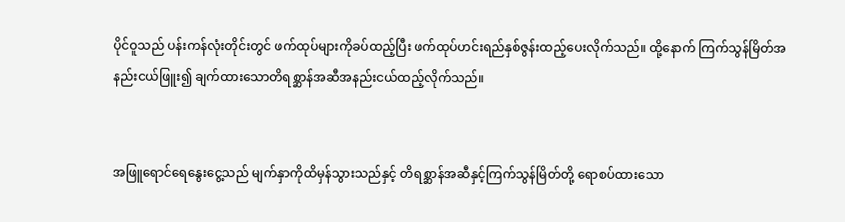ပိုင်ဝူသည် ပန်းကန်လုံးတိုင်းတွင် ဖက်ထုပ်များကိုခပ်ထည့်ပြီး ဖက်ထုပ်ဟင်းရည်နှစ်ဇွန်းထည့်ပေးလိုက်သည်။ ထို့နောက် ကြက်သွန်မြိတ်အနည်းငယ်ဖြူး၍ ချက်ထားသောတိရစ္ဆာန်အဆီအနည်းငယ်ထည့်လိုက်သည်။


အဖြူရောင်ရေနွေးငွေ့သည် မျက်နှာကိုထိမှန်သွားသည်နှင့် တိရစ္ဆာန်အဆီနှင့်ကြက်သွန်မြိတ်တို့ ရောစပ်ထားသော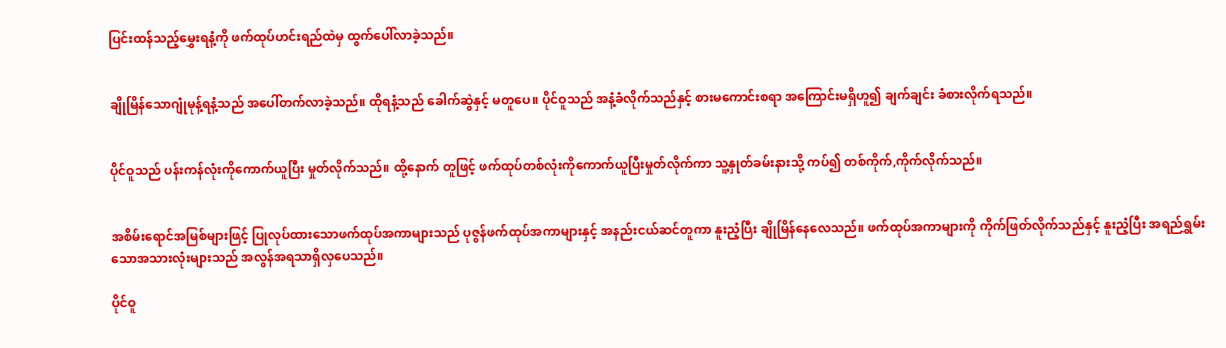ပြင်းထန်သည့်မွှေးရနံ့ကို ဖက်ထုပ်ဟင်းရည်ထဲမှ ထွက်ပေါ်လာခဲ့သည်။


ချိုမြိန်သောဂျုံမုန့်ရနံ့သည် အပေါ်တက်လာခဲ့သည်။ ထိုရနံ့သည် ခေါက်ဆွဲနှင့် မတူပေ။ ပိုင်ဝူသည် အနံ့ခံလိုက်သည်နှင့် စားမကောင်းစရာ အကြောင်းမရှိဟူ၍ ချက်ချင်း ခံစားလိုက်ရသည်။


ပိုင်ဝူသည် ပန်းကန်လုံးကိုကောက်ယူပြီး မှုတ်လိုက်သည်။ ထို့နောက် တူဖြင့် ဖက်ထုပ်တစ်လုံးကိုကောက်ယူပြီးမှုတ်လိုက်ကာ သူ့နှုတ်ခမ်းနားသို့ ကပ်၍ တစ်ကိုက်,ကိုက်လိုက်သည်။


အစိမ်းရောင်အမြစ်များဖြင့် ပြုလုပ်ထားသောဖက်ထုပ်အကာများသည် ပုဇွန်ဖက်ထုပ်အကာများနှင့် အနည်းငယ်ဆင်တူကာ နူးညံ့ပြီး ချိုမြိန်နေလေသည်။ ဖက်ထုပ်အကာများကို ကိုက်ဖြတ်လိုက်သည်နှင့် နူးညံ့ပြီး အရည်ရွှမ်းသောအသားလုံးများသည် အလွန်အရသာရှိလှပေသည်။

ပိုင်ဝူ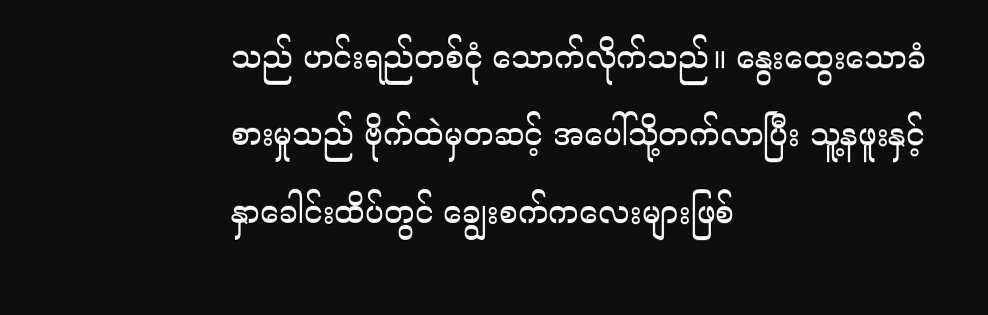သည် ဟင်းရည်တစ်ငုံ သောက်လိုက်သည်။ နွေးထွေးသောခံစားမှုသည် ဗိုက်ထဲမှတဆင့် အပေါ်သို့တက်လာပြီး သူ့နဖူးနှင့် နှာခေါင်းထိပ်တွင် ချွေးစက်ကလေးများဖြစ်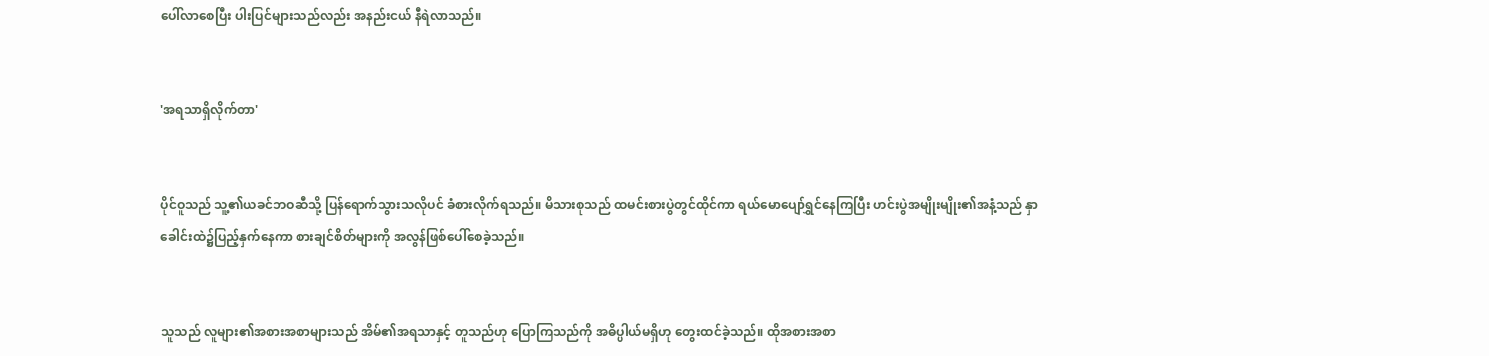ပေါ်လာစေပြီး ပါးပြင်များသည်လည်း အနည်းငယ် နီရဲလာသည်။


'အရသာရှိလိုက်တာ'


ပိုင်ဝူသည် သူ့၏ယခင်ဘဝဆီသို့ ပြန်ရောက်သွားသလိုပင် ခံစားလိုက်ရသည်။ မိသားစုသည် ထမင်းစားပွဲတွင်ထိုင်ကာ ရယ်မောပျော်ရွှင်နေကြပြီး ဟင်းပွဲအမျိုးမျိုး၏အနံ့သည် နှာခေါင်းထဲ၌ပြည့်နှက်နေကာ စားချင်စိတ်များကို အလွန်ဖြစ်ပေါ်စေခဲ့သည်။


သူသည် လူများ၏အစားအစာများသည် အိမ်၏အရသာနှင့် တူသည်ဟု ပြောကြသည်ကို အဓိပ္ပါယ်မရှိဟု တွေးထင်ခဲ့သည်။ ထိုအစားအစာ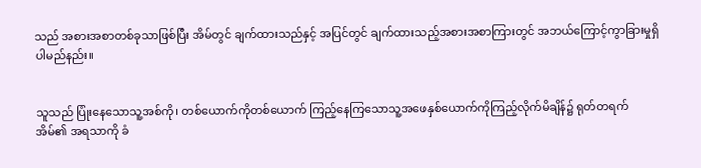သည် အစားအစာတစ်ခုသာဖြစ်ပြီး အိမ်တွင် ချက်ထားသည်နှင့် အပြင်တွင် ချက်ထားသည့်အစားအစာကြားတွင် အဘယ်ကြောင့်ကွာခြားမှုရှိပါမည်နည်း။


သူသည် ပြုံးနေသောသူ့အစ်ကို၊ တစ်ယောက်ကိုတစ်ယောက် ကြည့်နေကြသောသူ့အဖေနှစ်ယောက်ကိုကြည့်လိုက်မိချိန်၌ ရုတ်တရက် အိမ်၏ အရသာကို ခံ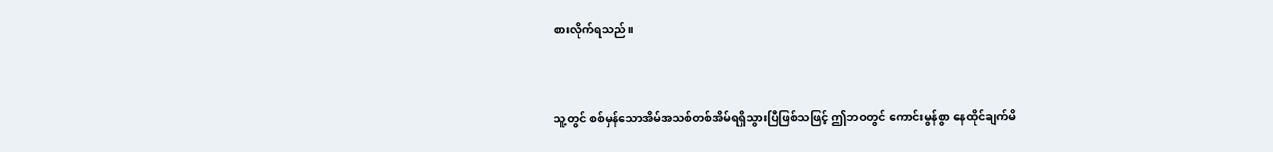စားလိုက်ရသည်။


သူ့တွင် စစ်မှန်သောအိမ်အသစ်တစ်အိမ်ရရှိသွားပြီဖြစ်သဖြင့် ဤဘဝတွင် ကောင်းမွန်စွာ နေထိုင်ချက်မိ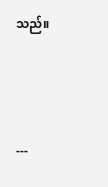သည်။



---